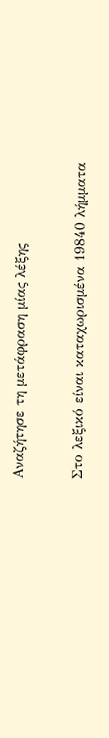Αναζήτησε τη μετάφραση μίας λέξης

Στο λεξικό είναι καταχωρισμένα 19840 λήμματα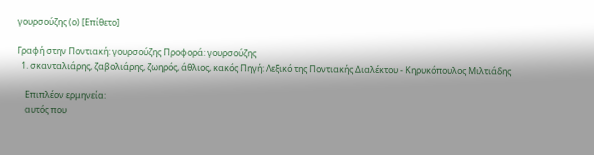γουρσούζης (ο) [Επίθετο]

Γραφή στην Ποντιακή: γουρσούζης Προφορά: γουρσούζης
  1. σκανταλιάρης, ζαβολιάρης, ζωηρός, άθλιος, κακός Πηγή: Λεξικό της Ποντιακής Διαλέκτου - Κηρυκόπουλος Μιλτιάδης

    Επιπλέον ερμηνεία:
    αυτός που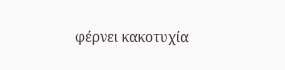φέρνει κακοτυχία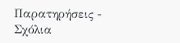Παρατηρήσεις - Σχόλια